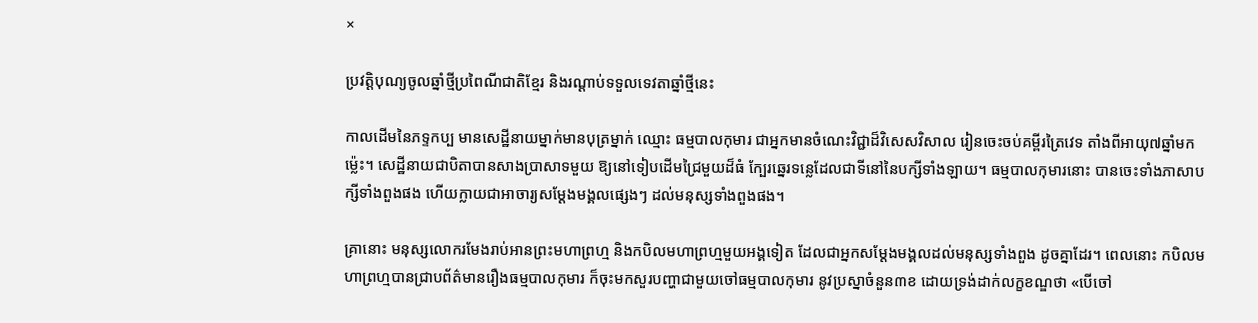×

ប្រវត្តិបុណ្យចូលឆ្នាំថ្មីប្រពៃណីជាតិខ្មែរ និងរណ្ដាប់ទទួលទេវតាឆ្នាំថ្មីនេះ

កាលដើមនៃភទ្ទកប្ប មានសេដ្ឋីនាយម្នាក់មានបុត្រម្នាក់ ឈ្មោះ ធម្មបាលកុមារ ជាអ្នកមានចំណេះវិជ្ជាដ៏វិសេសវិសាល រៀនចេះចប់គម្ពីរត្រៃវេទ តាំងពីអាយុ៧ឆ្នាំមកម្ល៉េះ។ សេដ្ឋីនាយជាបិតាបានសាងប្រាសាទមួយ ឱ្យនៅទៀបដើមជ្រៃមួយដ៏ធំ ក្បែរឆ្នេរទន្លេដែលជាទីនៅនៃបក្សីទាំងឡាយ។ ធម្មបាលកុមារនោះ បានចេះទាំងភាសាបក្សីទាំងពួងផង ហើយក្លាយជាអាចារ្យសម្ដែងមង្គលផ្សេងៗ ដល់មនុស្សទាំងពួងផង។

គ្រានោះ មនុស្សលោករមែងរាប់អានព្រះមហាព្រហ្ម និងកបិលមហាព្រហ្មមួយអង្គទៀត ដែលជាអ្នកសម្ដែងមង្គលដល់មនុស្សទាំងពួង ដូចគ្នាដែរ។ ពេលនោះ កបិលមហាព្រហ្មបានជ្រាបព័ត៌មានរឿងធម្មបាលកុមារ ក៏ចុះមកសួរបញ្ហាជាមួយចៅធម្មបាលកុមារ នូវប្រស្នាចំនួន៣ខ ដោយទ្រង់ដាក់លក្ខខណ្ឌថា «បើចៅ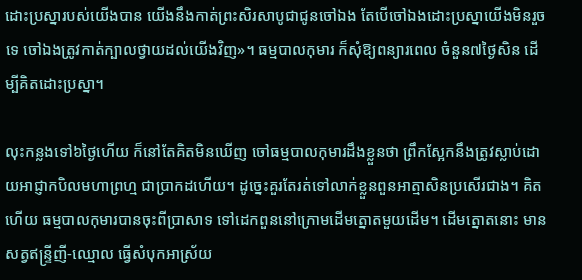ដោះប្រស្នារបស់យើងបាន យើងនឹងកាត់ព្រះសិរសាបូជាជូនចៅឯង តែបើចៅឯងដោះប្រស្នាយើងមិនរួចទេ ចៅឯងត្រូវកាត់ក្បាលថ្វាយដល់យើងវិញ»។ ធម្មបាលកុមារ ក៏សុំឱ្យពន្យារពេល ចំនួន៧ថ្ងៃសិន ដើម្បីគិតដោះប្រស្នា។

លុះកន្លងទៅ៦ថ្ងៃហើយ ក៏នៅតែគិតមិនឃើញ ចៅធម្មបាលកុមារដឹងខ្លួនថា ព្រឹកស្អែកនឹងត្រូវស្លាប់ដោយអាជ្ញាកបិលមហាព្រហ្ម ជាប្រាកដហើយ។ ដូច្នេះគួរតែរត់ទៅលាក់ខ្លួនពួនអាត្មាសិនប្រសើរជាង។ គិតហើយ ធម្មបាលកុមារបានចុះពីប្រាសាទ ទៅដេកពួននៅក្រោមដើមត្នោតមួយដើម។ ដើមត្នោតនោះ មានសត្វឥន្ទ្រីញី-ឈ្មោល ធ្វើសំបុកអាស្រ័យ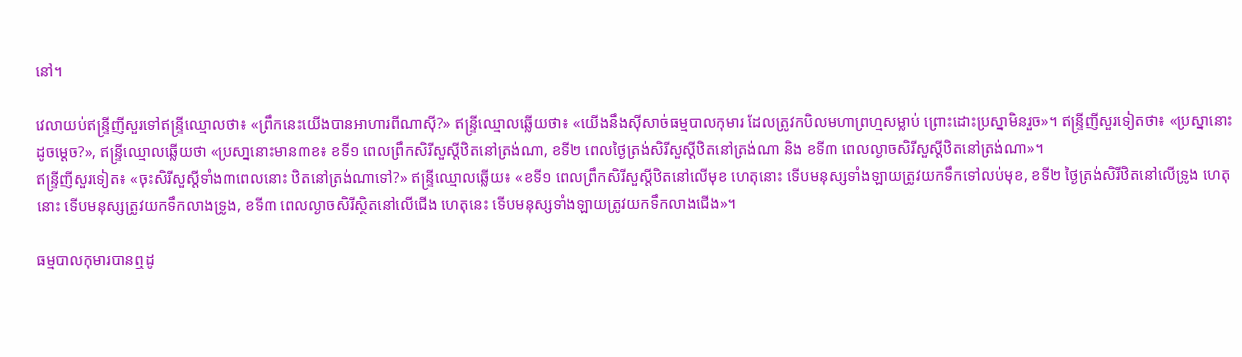នៅ។

វេលាយប់ឥន្ទ្រីញីសួរទៅឥន្ទ្រីឈ្មោលថា៖ «ព្រឹកនេះយើងបានអាហារពីណាស៊ី?» ឥន្ទ្រីឈ្មោលឆ្លើយថា៖ «យើងនឹងស៊ីសាច់ធម្មបាលកុមារ ដែលត្រូវកបិលមហាព្រហ្មសម្លាប់ ព្រោះដោះប្រស្នាមិនរួច»។ ឥន្ទ្រីញីសួរទៀតថា៖ «ប្រស្នានោះ ដូចម្តេច?», ឥន្ទ្រីឈ្មោលឆ្លើយថា «ប្រសា្ននោះមាន៣ខ៖ ខទី១ ពេលព្រឹកសិរីសួស្ដីឋិតនៅត្រង់ណា, ខទី២ ពេលថ្ងៃត្រង់សិរីសួស្ដីឋិតនៅត្រង់ណា និង ខទី៣ ពេលល្ងាចសិរីសួស្ដីឋិតនៅត្រង់ណា»។
ឥន្ទ្រីញីសួរទៀត៖ «ចុះសិរីសួស្ដីទាំង៣ពេលនោះ ឋិតនៅត្រង់ណាទៅ?» ឥន្ទ្រីឈ្មោលឆ្លើយ៖ «ខទី១ ពេលព្រឹកសិរីសួស្តីឋិតនៅលើមុខ ហេតុនោះ ទើបមនុស្សទាំងឡាយត្រូវយកទឹកទៅលប់មុខ, ខទី២ ថ្ងៃត្រង់សិរីឋិតនៅលើទ្រូង ហេតុនោះ ទើបមនុស្សត្រូវយកទឹកលាងទ្រូង, ខទី៣ ពេលល្ងាចសិរីស្ថិតនៅលើជើង ហេតុនេះ ទើបមនុស្សទាំងឡាយត្រូវយកទឹកលាងជើង»។

ធម្មបាលកុមារបានឮដូ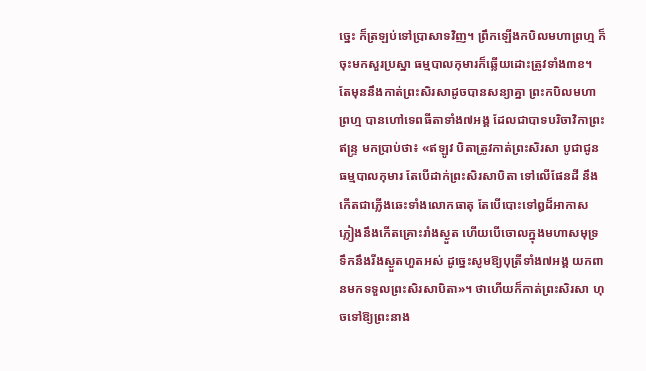ច្នេះ ក៏ត្រឡប់ទៅប្រាសាទវិញ។ ព្រឹកឡើងកបិលមហាព្រហ្ម ក៏ចុះមកសួរប្រស្នា ធម្មបាលកុមារក៏ឆ្លើយដោះត្រូវទាំង៣ខ។ តែមុននឹងកាត់ព្រះសិរសាដូចបានសន្យាគ្នា ព្រះកបិលមហាព្រហ្ម បានហៅទេពធីតាទាំង៧អង្គ ដែលជាបាទបរិចាវិកាព្រះឥន្ទ្រ មកប្រាប់ថា៖ «ឥឡូវ បិតាត្រូវកាត់ព្រះសិរសា បូជាជូនធម្មបាលកុមារ តែបើដាក់ព្រះសិរសាបិតា ទៅលើផែនដី នឹងកើតជាភ្លើងឆេះទាំងលោកធាតុ តែបើបោះទៅឰដ៏អាកាស ភ្លៀងនឹងកើតគ្រោះរាំងស្ងួត ហើយបើចោលក្នុងមហាសមុទ្រ ទឹកនឹងរីងស្ងួតហួតអស់ ដូច្នេះសូមឱ្យបុត្រីទាំង៧អង្គ យកពានមកទទួលព្រះសិរសាបិតា»។ ថាហើយក៏កាត់ព្រះសិរសា ហុចទៅឱ្យព្រះនាង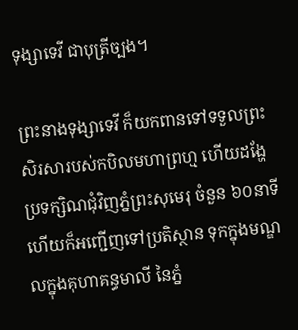ទុង្សាទេវី ជាបុត្រីច្បង។

ព្រះនាងទុង្សាទេវី ក៏យកពានទៅទទួលព្រះសិរសារបស់កបិលមហាព្រហ្ម ហើយដង្ហែប្រទក្សិណជុំវិញភ្នំព្រះសុមេរុ ចំនួន ៦០នាទី ហើយក៏អញ្ជើញទៅប្រតិស្ថាន ទុកក្នុងមណ្ឌលក្នុងគុហាគន្ធមាលី នៃភ្នំ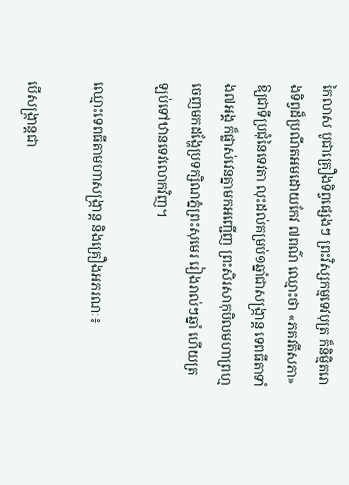កៃលាស បូជាគ្រឿងទិព្វផ្សេងៗ ព្រះវិស្សកម្មទេវបុត្រ ក៏និម្មិតរោងទិព្វដ៏ប្រណីតអមដោយកែវ ៧ពណ៌ ឈ្មោះថា «ភគវតីសភា» ឱ្យជាទីប្រជុំនៃទេវតា លុះដល់គម្រប់១ឆ្នាំជាសង្ក្រាន្ត ទេពធីតាទាំង៧អង្គ ក៏ផ្លាស់វេនគ្នាមកអញ្ជើញ ព្រះសិរសាកុបិលមហាព្រហ្ម ចេញមកដង្ហែប្រទក្សិណភ្នំព្រះសុមេរ រៀងរាល់ៗឆ្នាំ ហើយត្រឡប់ទៅឋានទេវលោកវិញ។

ឈ្មោះទេពធីតាមហាសង្ក្រាន្ត និងគ្រឿងអភរណៈ៖

បើសង្ក្រាន្តជា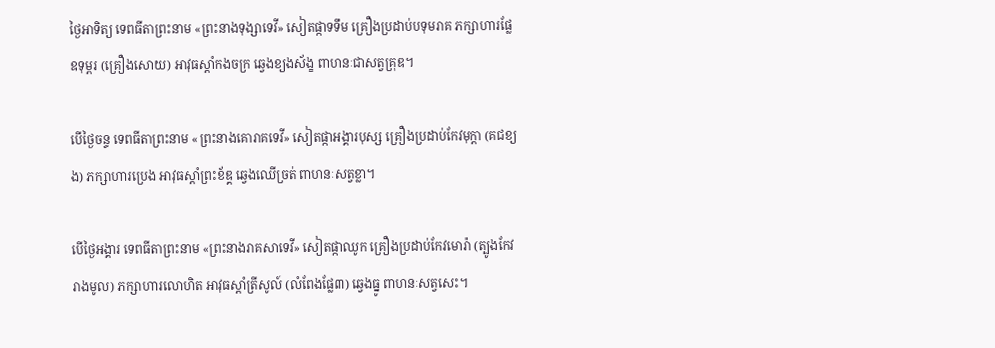ថ្ងៃអាទិត្យ ទេពធីតាព្រះនាម «ព្រះនាងទុង្សាទេវី» សៀតផ្កាទទឹម គ្រឿងប្រដាប់បទុមរាគ ភក្សាហារផ្លែឧទុម្ពរ (គ្រឿងសោយ) អាវុធស្តាំកងចក្រ ឆ្វេងខ្យងស័ង្ខ ពាហនៈជាសត្វគ្រុឌ។

បើថ្ងៃចន្ទ ទេពធីតាព្រះនាម «ព្រះនាងគោរាគទេវី» សៀតផ្កាអង្គារបុស្ស គ្រឿងប្រដាប់កែវមុក្តា (គជខ្យង) ភក្សាហារប្រេង អាវុធស្តាំព្រះខ័ឌ្គ ឆ្វេងឈើច្រត់ ពាហនៈសត្វខ្លា។

បើថ្ងៃអង្គារ ទេពធីតាព្រះនាម «ព្រះនាងរាគសាទេវី» សៀតផ្កាឈូក គ្រឿងប្រដាប់កែវមោរ៉ា (ត្បូងកែវរាងមូល) ភក្សាហារលោហិត អាវុធស្តាំត្រីសូល៍ (លំពែងផ្លែ៣) ឆ្វេងធ្នូ ពាហនៈសត្វសេះ។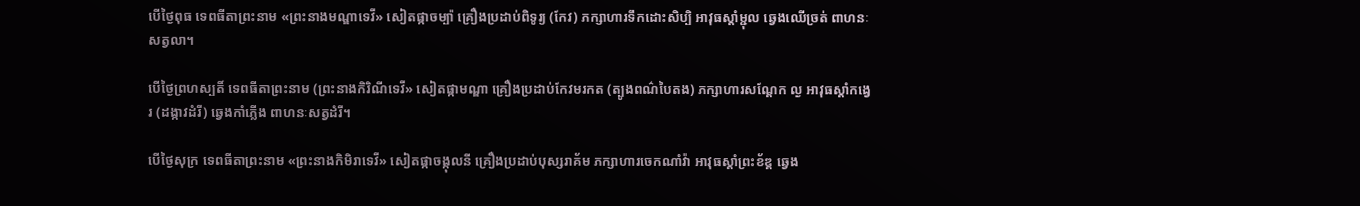បើថ្ងៃពុធ ទេពធីតាព្រះនាម «ព្រះនាងមណ្ឌាទេវី» សៀតផ្កាចម្ប៉ា គ្រឿងប្រដាប់ពិទូរ្យ (កែវ) ភក្សាហារទឹកដោះសិប្បិ អាវុធស្តាំម្ជុល ឆ្វេងឈើច្រត់ ពាហនៈសត្វលា។

បើថ្ងៃព្រហស្បតិ៍ ទេពធីតាព្រះនាម (ព្រះនាងកិរិណីទេវី» សៀតផ្កាមណ្ឌា គ្រឿងប្រដាប់កែវមរកត (ត្បូងពណ៌បៃតង) ភក្សាហារសណ្តែក ល្ង អាវុធស្តាំកង្វេរ (ដង្កាវដំរី) ឆ្វេងកាំភ្លើង ពាហនៈសត្វដំរី។

បើថ្ងៃសុក្រ ទេពធីតាព្រះនាម «ព្រះនាងកិមិរាទេវី» សៀតផ្កាចង្កុលនី គ្រឿងប្រដាប់បុស្សរាគ័ម ភក្សាហារចេកណាំវ៉ា អាវុធស្តាំព្រះខ័ឌ្គ ឆ្វេង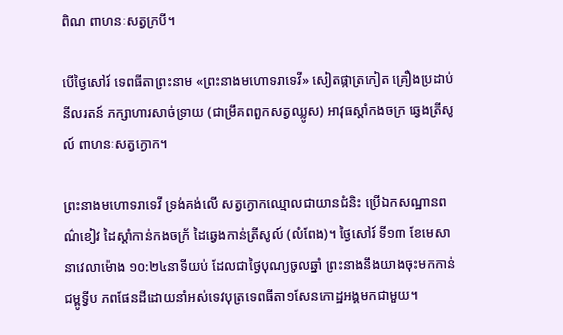ពិណ ពាហនៈសត្វក្របី។

បើថ្ងៃសៅរ៍ ទេពធីតាព្រះនាម «ព្រះនាងមហោទរាទេវី» សៀតផ្កាត្រកៀត គ្រឿងប្រដាប់នីលរតន៍ ភក្សាហារសាច់ទ្រាយ (ជាម្រឹគពពួកសត្វឈ្លូស) អាវុធស្តាំកងចក្រ ឆ្វេងត្រីសូល៍ ពាហនៈសត្វក្ងោក។

ព្រះនាងមហោទរាទេវី ទ្រង់គង់លើ សត្វក្ងោកឈ្មោលជាយានជំនិះ ប្រើឯកសណ្ឋានពណ៌ខៀវ ដៃស្ដាំកាន់កងចក្រ័ ដៃឆ្វេងកាន់ត្រីសូល៍ (លំពែង)។ ថ្ងៃសៅរ៍ ទី១៣ ខែមេសា នាវេលាម៉ោង ១០:២៤នាទីយប់ ដែលជាថ្ងៃបុណ្យចូលឆ្នាំ ព្រះនាងនឹងយាងចុះមកកាន់ជម្ពូទ្វីប ភពផែនដីដោយនាំអស់ទេវបុត្រទេពធីតា១សែនកោដ្ឋអង្គមកជាមួយ។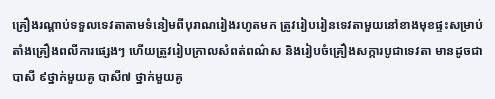គ្រឿងរណ្តាប់ទទួលទេវតាតាមទំនៀមពីបុរាណរៀងរហូតមក ត្រូវរៀបរៀនទេវតាមួយនៅខាងមុខផ្ទះសម្រាប់តាំងគ្រឿងពលីការផ្សេងៗ ហើយត្រូវរៀបក្រាលសំពត់ពណ៌ស និងរៀបចំគ្រឿងសក្ការបូជាទេវតា មានដូចជា បាសី ៩ថ្នាក់មួយគូ បាសី៧ ថ្នាក់មួយគូ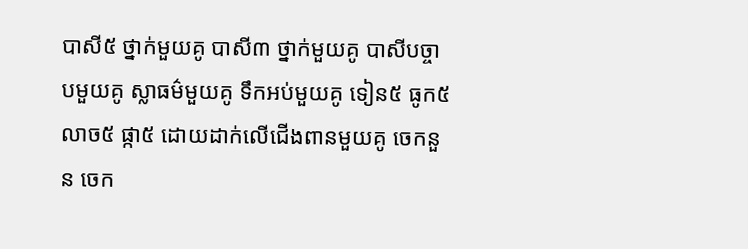បាសី៥ ថ្នាក់មួយគូ បាសី៣ ថ្នាក់មួយគូ បាសីបច្ចាបមួយគូ ស្លាធម៌មួយគូ ទឹកអប់មួយគូ ទៀន៥ ធូក៥ លាច៥ ផ្កា៥ ដោយដាក់លើជើងពានមួយគូ ចេកនួន ចេក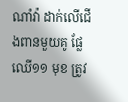ណាំវ៉ា ដាក់លើជើងពានមួយគូ ផ្លែឈើ១១ មុខ ត្រូវ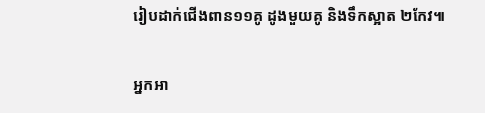រៀបដាក់ជើងពាន១១គូ ដូងមួយគូ និងទឹកស្អាត ២កែវ៕

អ្នកអា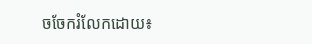ចចែករំលែកដោយ៖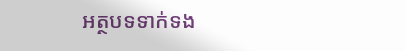អត្ថបទទាក់ទង